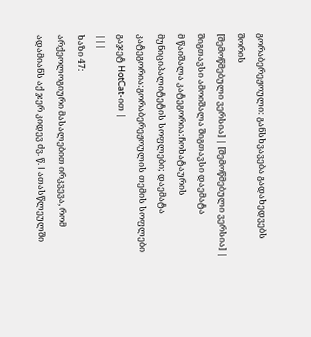გორაბერეჟოული: განსხვავება გადახედვებს შორის
[შემოწმებული ვერსია] | [შემოწმებული ვერსია] |
შიგთავსი ამოიშალა შიგთავსი დაემატა
მ წაიშალა კატეგორია:ჩოხატაურის მუნიციპალიტეტის სოფლები; დაემატა კატეგორია:გორაბერეჟოულის თემის სოფლები გაჯეტ HotCat-ით |
|||
ხაზი 47:
არქეოლოგიური მასალებით ირკვევა, რომ ადამიანს აქ ჯერ კიდევ ძვ. წ. I ათასწლეულში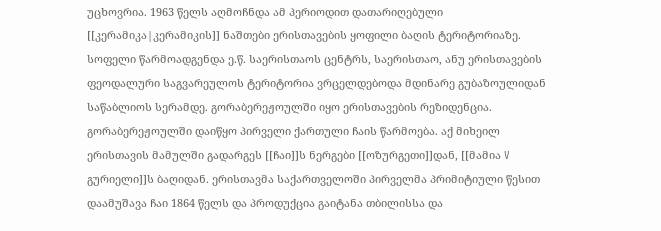უცხოვრია. 1963 წელს აღმოჩნდა ამ პერიოდით დათარიღებული [[კერამიკა|კერამიკის]] ნაშთები ერისთავების ყოფილი ბაღის ტერიტორიაზე.
სოფელი წარმოადგენდა ე.წ. საერისთაოს ცენტრს, საერისთაო, ანუ ერისთავების ფეოდალური საგვარეულოს ტერიტორია ვრცელდებოდა მდინარე გუბაზოულიდან საწაბლიოს სერამდე. გორაბერეჟოულში იყო ერისთავების რეზიდენცია. გორაბერეჟოულში დაიწყო პირველი ქართული ჩაის წარმოება. აქ მიხეილ ერისთავის მამულში გადარგეს [[ჩაი]]ს ნერგები [[ოზურგეთი]]დან, [[მამია V გურიელი]]ს ბაღიდან. ერისთავმა საქართველოში პირველმა პრიმიტიული წესით დაამუშავა ჩაი 1864 წელს და პროდუქცია გაიტანა თბილისსა და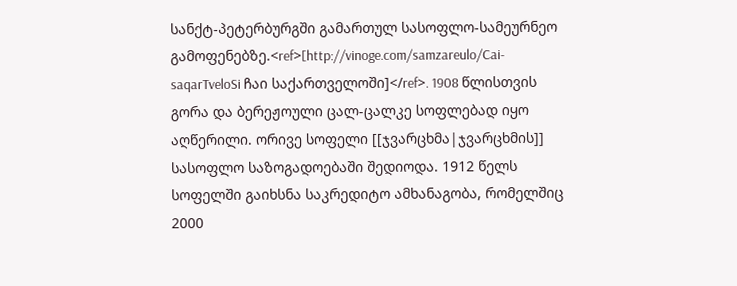სანქტ-პეტერბურგში გამართულ სასოფლო-სამეურნეო გამოფენებზე.<ref>[http://vinoge.com/samzareulo/Cai-saqarTveloSi ჩაი საქართველოში]</ref>. 1908 წლისთვის გორა და ბერეჟოული ცალ-ცალკე სოფლებად იყო აღწერილი. ორივე სოფელი [[ჯვარცხმა|ჯვარცხმის]] სასოფლო საზოგადოებაში შედიოდა. 1912 წელს სოფელში გაიხსნა საკრედიტო ამხანაგობა, რომელშიც 2000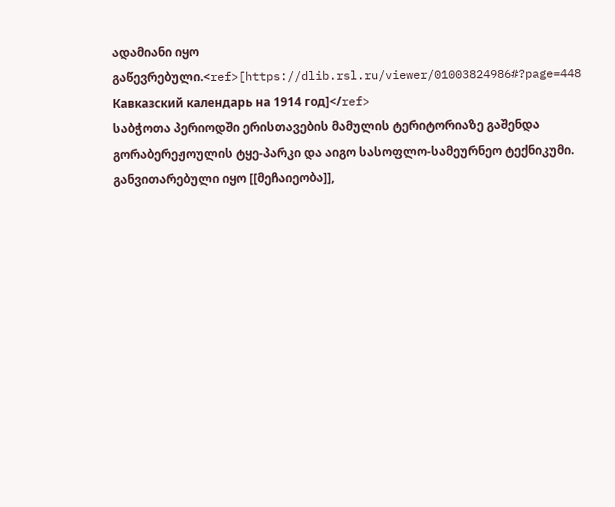ადამიანი იყო გაწევრებული.<ref>[https://dlib.rsl.ru/viewer/01003824986#?page=448 Кавказский календарь на 1914 год]</ref>
საბჭოთა პერიოდში ერისთავების მამულის ტერიტორიაზე გაშენდა გორაბერეჟოულის ტყე-პარკი და აიგო სასოფლო-სამეურნეო ტექნიკუმი. განვითარებული იყო [[მეჩაიეობა]],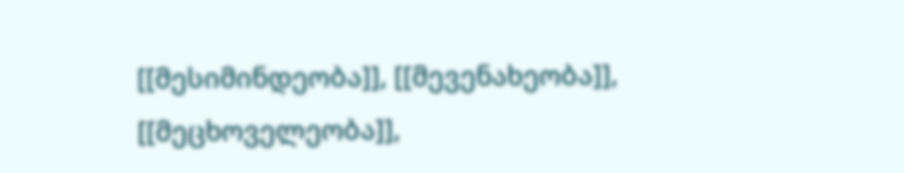[[მესიმინდეობა]], [[მევენახეობა]], [[მეცხოველეობა]],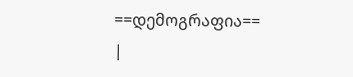==დემოგრაფია==
|